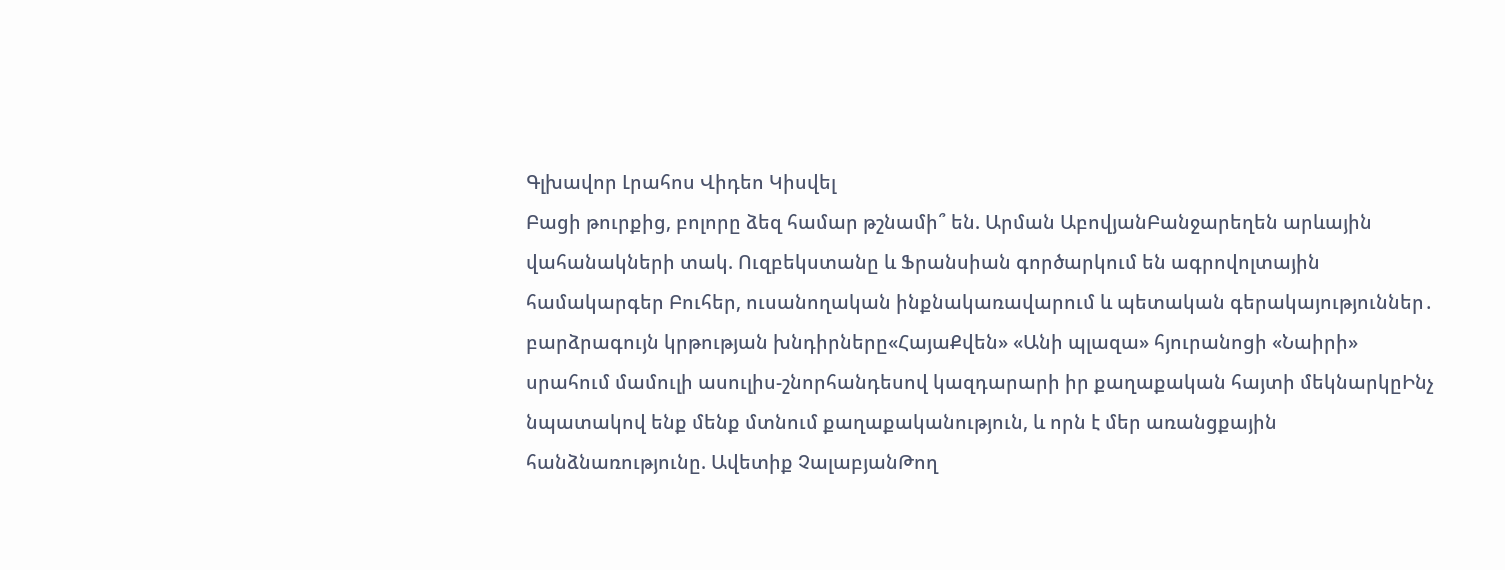Գլխավոր Լրահոս Վիդեո Կիսվել
Բացի թուրքից, բոլորը ձեզ համար թշնամի՞ են. Արման ԱբովյանԲանջարեղեն արևային վահանակների տակ. Ուզբեկստանը և Ֆրանսիան գործարկում են ագրովոլտային համակարգեր Բուհեր, ուսանողական ինքնակառավարում և պետական գերակայություններ․ բարձրագույն կրթության խնդիրները«ՀայաՔվեն» «Անի պլազա» հյուրանոցի «Նաիրի» սրահում մամուլի ասուլիս-շնորհանդեսով կազդարարի իր քաղաքական հայտի մեկնարկըԻնչ նպատակով ենք մենք մտնում քաղաքականություն, և որն է մեր առանցքային հանձնառությունը. Ավետիք ՉալաբյանԹող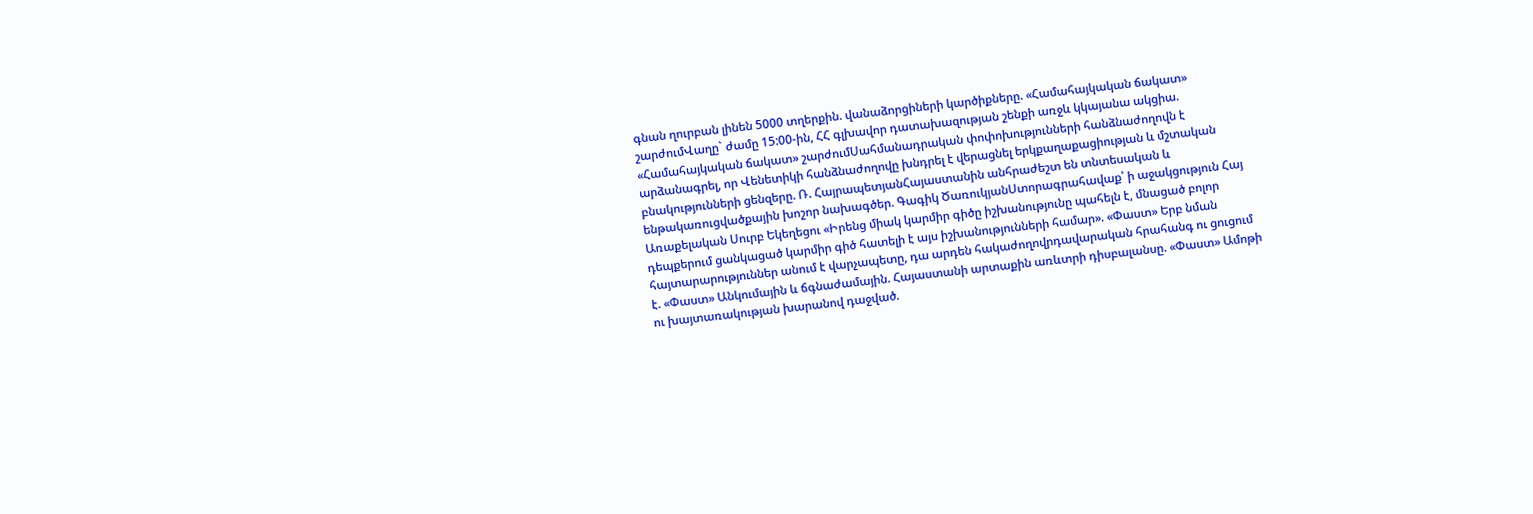գնան ղուրբան լինեն 5000 տղերքին. վանաձորցիների կարծիքները. «Համահայկական ճակատ» շարժումՎաղը` ժամը 15:00-ին, ՀՀ գլխավոր դատախազության շենքի առջև կկայանա ակցիա. «Համահայկական ճակատ» շարժումՍահմանադրական փոփոխությունների հանձնաժողովն է արձանագրել, որ Վենետիկի հանձնաժողովը խնդրել է վերացնել երկքաղաքացիության և մշտական բնակությունների ցենզերը. Ռ. ՀայրապետյանՀայաստանին անհրաժեշտ են տնտեսական և ենթակառուցվածքային խոշոր նախագծեր. Գագիկ ԾառուկյանՍտորագրահավաք՝ ի աջակցություն Հայ Առաքելական Սուրբ Եկեղեցու «Իրենց միակ կարմիր գիծը իշխանությունը պահելն է, մնացած բոլոր դեպքերում ցանկացած կարմիր գիծ հատելի է այս իշխանությունների համար». «Փաստ» Երբ նման հայտարարություններ անում է վարչապետը, դա արդեն հակաժողովրդավարական հրահանգ ու ցուցում է. «Փաստ» Անկումային և ճգնաժամային. Հայաստանի արտաքին առևտրի դիսբալանսը. «Փաստ» Ամոթի ու խայտառակության խարանով դաջված.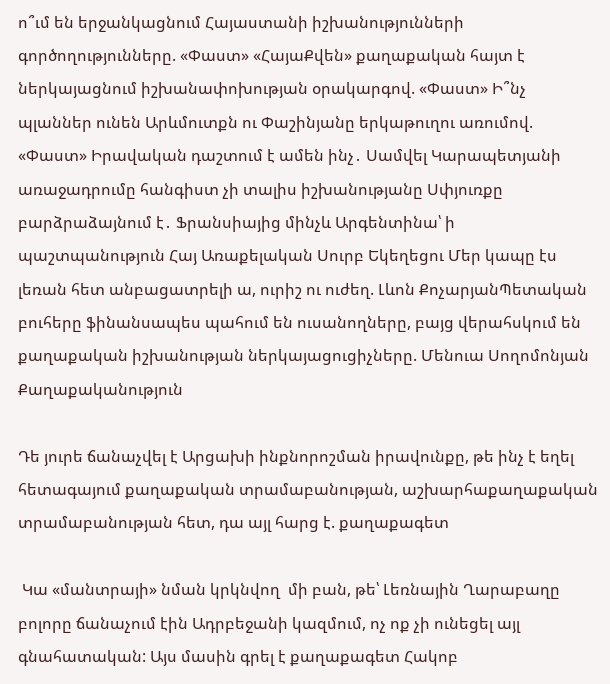ո՞ւմ են երջանկացնում Հայաստանի իշխանությունների գործողությունները. «Փաստ» «ՀայաՔվեն» քաղաքական հայտ է ներկայացնում իշխանափոխության օրակարգով. «Փաստ» Ի՞նչ պլաններ ունեն Արևմուտքն ու Փաշինյանը երկաթուղու առումով. «Փաստ» Իրավական դաշտում է ամեն ինչ․ Սամվել Կարապետյանի առաջադրումը հանգիստ չի տալիս իշխանությանը Սփյուռքը բարձրաձայնում է․ Ֆրանսիայից մինչև Արգենտինա՝ ի պաշտպանություն Հայ Առաքելական Սուրբ Եկեղեցու Մեր կապը էս լեռան հետ անբացատրելի ա, ուրիշ ու ուժեղ. Լևոն ՔոչարյանՊետական բուհերը ֆինանսապես պահում են ուսանողները, բայց վերահսկում են քաղաքական իշխանության ներկայացուցիչները. Մենուա Սողոմոնյան
Քաղաքականություն

Դե յուրե ճանաչվել է Արցախի ինքնորոշման իրավունքը, թե ինչ է եղել հետագայում քաղաքական տրամաբանության, աշխարհաքաղաքական տրամաբանության հետ, դա այլ հարց է. քաղաքագետ

 Կա «մանտրայի» նման կրկնվող  մի բան, թե՝ Լեռնային Ղարաբաղը բոլորը ճանաչում էին Ադրբեջանի կազմում, ոչ ոք չի ունեցել այլ գնահատական: Այս մասին գրել է քաղաքագետ Հակոբ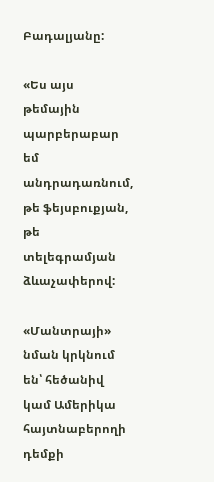Բադալյանը:

«Ես այս թեմային պարբերաբար եմ անդրադառնում, թե ֆեյսբուքյան, թե տելեգրամյան ձևաչափերով:

«Մանտրայի» նման կրկնում են՝ հեծանիվ կամ Ամերիկա հայտնաբերողի դեմքի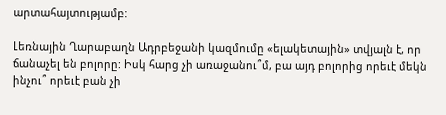արտահայտությամբ:

Լեռնային Ղարաբաղն Ադրբեջանի կազմումը «ելակետային» տվյալն է, որ ճանաչել են բոլորը: Իսկ հարց չի առաջանու՞մ, բա այդ բոլորից որեւէ մեկն ինչու՞ որեւէ բան չի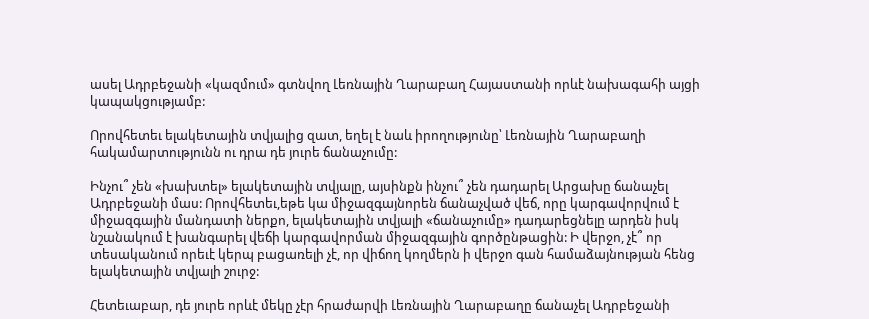ասել Ադրբեջանի «կազմում» գտնվող Լեռնային Ղարաբաղ Հայաստանի որևէ նախագահի այցի կապակցությամբ:

Որովհետեւ ելակետային տվյալից զատ, եղել է նաև իրողությունը՝ Լեռնային Ղարաբաղի հակամարտությունն ու դրա դե յուրե ճանաչումը:

Ինչու՞ չեն «խախտել» ելակետային տվյալը, այսինքն ինչու՞ չեն դադարել Արցախը ճանաչել Ադրբեջանի մաս: Որովհետեւ,եթե կա միջազգայնորեն ճանաչված վեճ, որը կարգավորվում է միջազգային մանդատի ներքո, ելակետային տվյալի «ճանաչումը» դադարեցնելը արդեն իսկ նշանակում է խանգարել վեճի կարգավորման միջազգային գործընթացին: Ի վերջո, չէ՞ որ տեսականում որեւէ կերպ բացառելի չէ, որ վիճող կողմերն ի վերջո գան համաձայնության հենց ելակետային տվյալի շուրջ:

Հետեւաբար, դե յուրե որևէ մեկը չէր հրաժարվի Լեռնային Ղարաբաղը ճանաչել Ադրբեջանի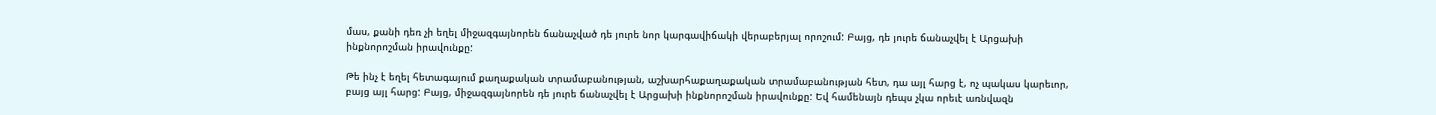մաս, քանի դեռ չի եղել միջազգայնորեն ճանաչված դե յուրե նոր կարգավիճակի վերաբերյալ որոշում: Բայց, դե յուրե ճանաչվել է Արցախի ինքնորոշման իրավունքը:

Թե ինչ է եղել հետագայում քաղաքական տրամաբանության, աշխարհաքաղաքական տրամաբանության հետ, դա այլ հարց է, ոչ պակաս կարեւոր, բայց այլ հարց: Բայց, միջազգայնորեն դե յուրե ճանաչվել է Արցախի ինքնորոշման իրավունքը: Եվ համենայն դեպս չկա որեւէ առնվազն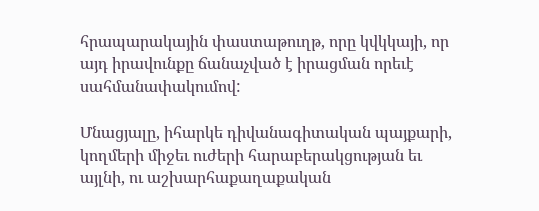հրապարակային փաստաթուղթ, որը կվկկայի, որ այդ իրավունքը ճանաչված է իրացման որեւէ սահմանափակումով:

Մնացյալը, իհարկե դիվանագիտական պայքարի, կողմերի միջեւ ուժերի հարաբերակցության եւ այլնի, ու աշխարհաքաղաքական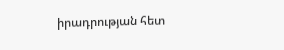իրադրության հետ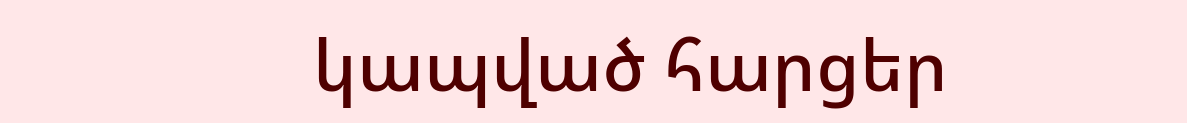կապված հարցեր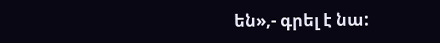են»,- գրել է նա: